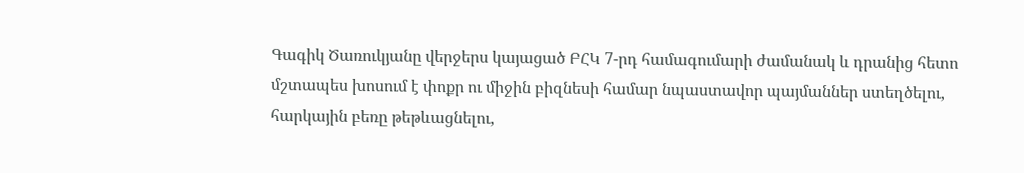Գագիկ Ծառուկյանը վերջերս կայացած ԲՀԿ 7-րդ համագումարի ժամանակ և դրանից հետո մշտապես խոսում է փոքր ու միջին բիզնեսի համար նպաստավոր պայմաններ ստեղծելու, հարկային բեռը թեթևացնելու,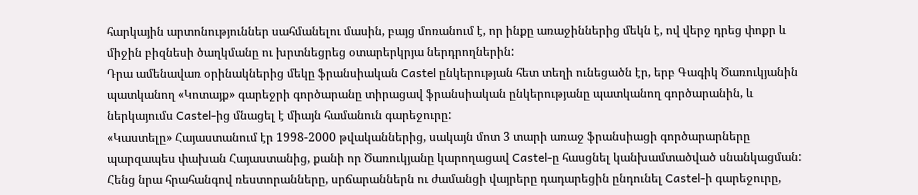հարկային արտոնություններ սահմանելու մասին, բայց մոռանում է, որ ինքը առաջիններից մեկն է, ով վերջ դրեց փոքր և միջին բիզնեսի ծաղկմանը ու խրտնեցրեց օտարերկրյա ներդրողներին:
Դրա ամենավառ օրինակներից մեկը ֆրանսիական Castel ընկերության հետ տեղի ունեցածն էր, երբ Գագիկ Ծառուկյանին պատկանող «Կոտայք» գարեջրի գործարանը տիրացավ ֆրանսիական ընկերությանը պատկանող գործարանին, և ներկայումս Castel-ից մնացել է միայն համանուն գարեջուրը:
«Կաստելը» Հայաստանում էր 1998-2000 թվականներից, սակայն մոտ 3 տարի առաջ ֆրանսիացի գործարարները պարզապես փախան Հայաստանից, քանի որ Ծառուկյանը կարողացավ Castel-ը հասցնել կանխամտածված սնանկացման: Հենց նրա հրահանգով ռեստորանները, սրճարաններն ու ժամանցի վայրերը դադարեցին ընդունել Castel-ի գարեջուրը,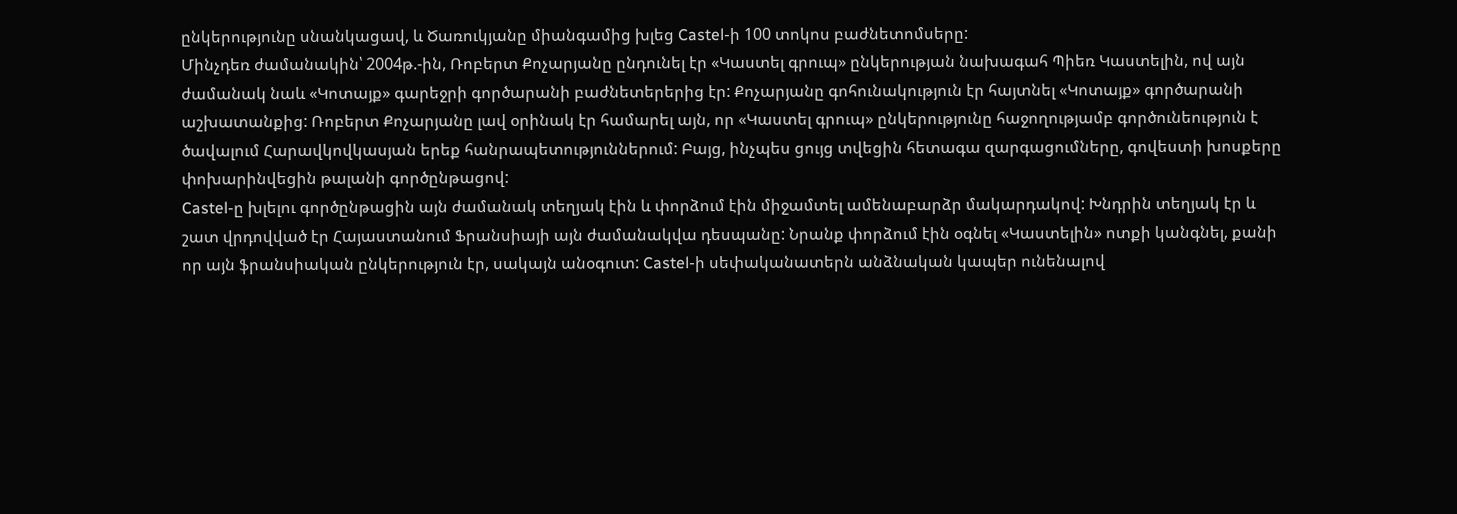ընկերությունը սնանկացավ, և Ծառուկյանը միանգամից խլեց Castel-ի 100 տոկոս բաժնետոմսերը:
Մինչդեռ ժամանակին՝ 2004թ.-ին, Ռոբերտ Քոչարյանը ընդունել էր «Կաստել գրուպ» ընկերության նախագահ Պիեռ Կաստելին, ով այն ժամանակ նաև «Կոտայք» գարեջրի գործարանի բաժնետերերից էր: Քոչարյանը գոհունակություն էր հայտնել «Կոտայք» գործարանի աշխատանքից: Ռոբերտ Քոչարյանը լավ օրինակ էր համարել այն, որ «Կաստել գրուպ» ընկերությունը հաջողությամբ գործունեություն է ծավալում Հարավկովկասյան երեք հանրապետություններում: Բայց, ինչպես ցույց տվեցին հետագա զարգացումները, գովեստի խոսքերը փոխարինվեցին թալանի գործընթացով:
Castel-ը խլելու գործընթացին այն ժամանակ տեղյակ էին և փորձում էին միջամտել ամենաբարձր մակարդակով: Խնդրին տեղյակ էր և շատ վրդովված էր Հայաստանում Ֆրանսիայի այն ժամանակվա դեսպանը: Նրանք փորձում էին օգնել «Կաստելին» ոտքի կանգնել, քանի որ այն ֆրանսիական ընկերություն էր, սակայն անօգուտ: Castel-ի սեփականատերն անձնական կապեր ունենալով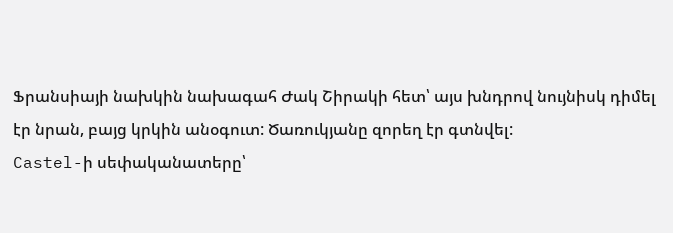Ֆրանսիայի նախկին նախագահ Ժակ Շիրակի հետ՝ այս խնդրով նույնիսկ դիմել էր նրան, բայց կրկին անօգուտ: Ծառուկյանը զորեղ էր գտնվել:
Castel-ի սեփականատերը՝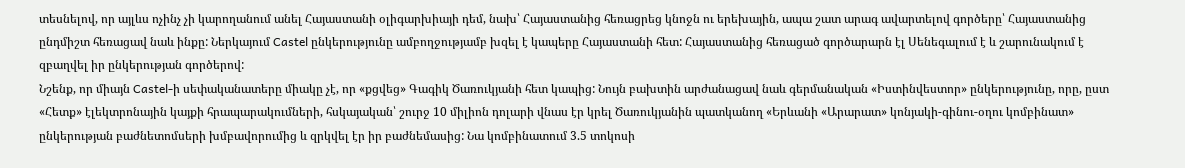տեսնելով, որ այլևս ոչինչ չի կարողանում անել Հայաստանի օլիգարխիայի դեմ, նախ՝ Հայաստանից հեռացրեց կնոջն ու երեխային, ապա շատ արագ ավարտելով գործերը՝ Հայաստանից ընդմիշտ հեռացավ նաև ինքը: Ներկայում Castel ընկերությունը ամբողջությամբ խզել է կապերը Հայաստանի հետ: Հայաստանից հեռացած գործարարն էլ Սենեգալում է և շարունակում է զբաղվել իր ընկերության գործերով:
Նշենք, որ միայն Castel-ի սեփականատերը միակը չէ, որ «քցվեց» Գագիկ Ծառուկյանի հետ կապից: Նույն բախտին արժանացավ նաև գերմանական «Իստինվեստոր» ընկերությունը, որը, ըստ «Հետք» էլեկտրոնային կայքի հրապարակումների, հսկայական՝ շուրջ 10 միլիոն դոլարի վնաս էր կրել Ծառուկյանին պատկանող «Երևանի «Արարատ» կոնյակի-գինու-օղու կոմբինատ» ընկերության բաժնետոմսերի խմբավորումից և զրկվել էր իր բաժնեմասից: Նա կոմբինատում 3.5 տոկոսի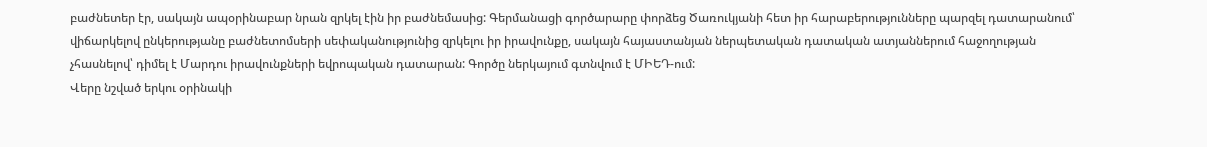բաժնետեր էր, սակայն ապօրինաբար նրան զրկել էին իր բաժնեմասից: Գերմանացի գործարարը փորձեց Ծառուկյանի հետ իր հարաբերությունները պարզել դատարանում՝ վիճարկելով ընկերությանը բաժնետոմսերի սեփականությունից զրկելու իր իրավունքը, սակայն հայաստանյան ներպետական դատական ատյաններում հաջողության չհասնելով՝ դիմել է Մարդու իրավունքների եվրոպական դատարան: Գործը ներկայում գտնվում է ՄԻԵԴ-ում:
Վերը նշված երկու օրինակի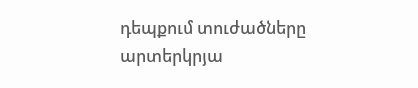դեպքում տուժածները արտերկրյա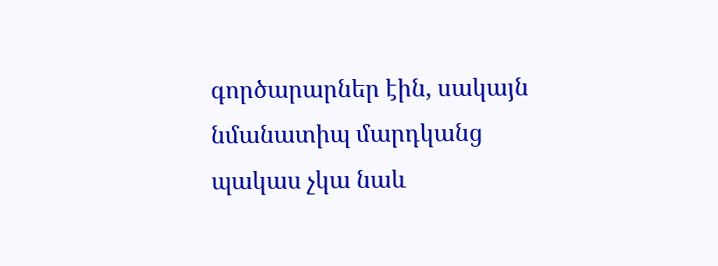գործարարներ էին, սակայն նմանատիպ մարդկանց պակաս չկա նաև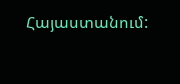Հայաստանում: